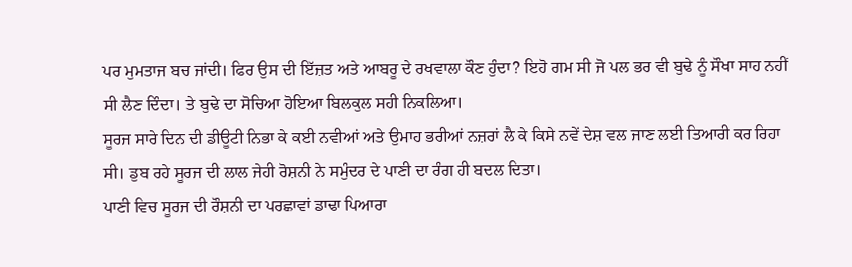ਪਰ ਮੁਮਤਾਜ ਬਚ ਜਾਂਦੀ। ਫਿਰ ਉਸ ਦੀ ਇੱਜ਼ਤ ਅਤੇ ਆਬਰੂ ਦੇ ਰਖਵਾਲਾ ਕੌਣ ਹੁੰਦਾ? ਇਹੋ ਗਮ ਸੀ ਜੋ ਪਲ ਭਰ ਵੀ ਬੁਢੇ ਨੂੰ ਸੌਖਾ ਸਾਹ ਨਹੀਂ ਸੀ ਲੈਣ ਦਿੰਦਾ। ਤੇ ਬੁਢੇ ਦਾ ਸੋਚਿਆ ਹੋਇਆ ਬਿਲਕੁਲ ਸਹੀ ਨਿਕਲਿਆ।
ਸੂਰਜ ਸਾਰੇ ਦਿਨ ਦੀ ਡੀਊਟੀ ਨਿਭਾ ਕੇ ਕਈ ਨਵੀਆਂ ਅਤੇ ਉਮਾਹ ਭਰੀਆਂ ਨਜ਼ਰਾਂ ਲੈ ਕੇ ਕਿਸੇ ਨਵੇਂ ਦੇਸ਼ ਵਲ ਜਾਣ ਲਈ ਤਿਆਰੀ ਕਰ ਰਿਹਾ ਸੀ। ਡੁਬ ਰਹੇ ਸੂਰਜ ਦੀ ਲਾਲ ਜੇਹੀ ਰੋਸ਼ਨੀ ਨੇ ਸਮੁੰਦਰ ਦੇ ਪਾਣੀ ਦਾ ਰੰਗ ਹੀ ਬਦਲ ਦਿਤਾ।
ਪਾਣੀ ਵਿਚ ਸੂਰਜ ਦੀ ਰੌਸ਼ਨੀ ਦਾ ਪਰਛਾਵਾਂ ਡਾਢਾ ਪਿਆਰਾ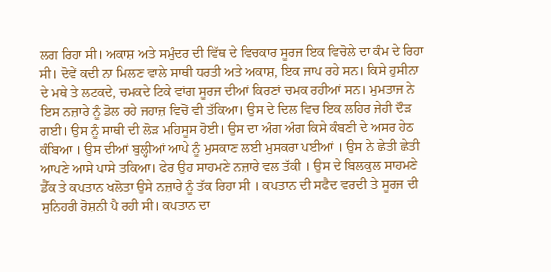ਲਗ ਰਿਹਾ ਸੀ। ਅਕਾਸ਼ ਅਤੇ ਸਮੁੰਦਰ ਦੀ ਵਿੱਥ ਦੇ ਵਿਚਕਾਰ ਸੂਰਜ ਇਕ ਵਿਚੋਲੇ ਦਾ ਕੰਮ ਦੇ ਰਿਹਾ ਸੀ। ਦੋਵੇਂ ਕਦੀ ਨਾ ਮਿਲਣ ਵਾਲੇ ਸਾਥੀ ਧਰਤੀ ਅਤੇ ਅਕਾਸ਼, ਇਕ ਜਾਪ ਰਹੇ ਸਨ। ਕਿਸੇ ਹੁਸੀਨਾ ਦੇ ਮਥੇ ਤੇ ਲਟਕਦੇ, ਚਮਕਦੇ ਟਿਕੇ ਵਾਂਗ ਸੂਰਜ ਦੀਆਂ ਕਿਰਣਾਂ ਚਮਕ ਰਹੀਆਂ ਸਨ। ਮੁਮਤਾਜ ਨੇ ਇਸ ਨਜ਼ਾਰੇ ਨੂੰ ਡੋਲ ਰਹੇ ਜਹਾਜ਼ ਵਿਚੋਂ ਵੀ ਤੱਕਿਆ। ਉਸ ਦੇ ਦਿਲ ਵਿਚ ਇਕ ਲਹਿਰ ਜੇਹੀ ਦੌੜ ਗਈ। ਉਸ ਨੂੰ ਸਾਥੀ ਦੀ ਲੋੜ ਮਹਿਸੂਸ ਹੋਈ। ਉਸ ਦਾ ਅੰਗ ਅੰਗ ਕਿਸੇ ਕੰਬਣੀ ਦੇ ਅਸਰ ਹੇਠ ਕੰਬਿਆ । ਉਸ ਦੀਆਂ ਬੁਲ੍ਹੀਆਂ ਆਪੇ ਨੂੰ ਮੁਸਕਾਣ ਲਈ ਮੁਸਕਰਾ ਪਈਆਂ । ਉਸ ਨੇ ਛੇਤੀ ਛੇਤੀ ਆਪਣੇ ਆਸੇ ਪਾਸੇ ਤਕਿਆ। ਫੇਰ ਉਹ ਸਾਹਮਣੇ ਨਜ਼ਾਰੇ ਵਲ ਤੱਕੀ । ਉਸ ਦੇ ਬਿਲਕੁਲ ਸਾਹਮਣੇ ਡੈੱਕ ਤੇ ਕਪਤਾਨ ਖਲੋਤਾ ਉਸੇ ਨਜ਼ਾਰੇ ਨੂੰ ਤੱਕ ਰਿਹਾ ਸੀ । ਕਪਤਾਨ ਦੀ ਸਫੈਦ ਵਰਦੀ ਤੇ ਸੂਰਜ ਦੀ ਸੁਨਿਹਰੀ ਰੋਸ਼ਨੀ ਪੈ ਰਹੀ ਸੀ। ਕਪਤਾਨ ਦਾ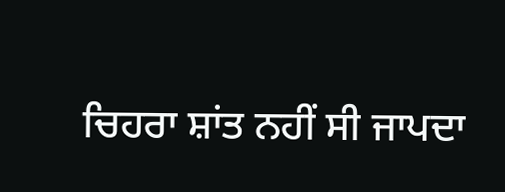ਚਿਹਰਾ ਸ਼ਾਂਤ ਨਹੀਂ ਸੀ ਜਾਪਦਾ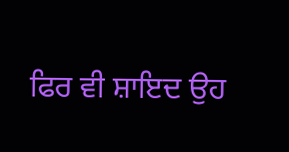ਫਿਰ ਵੀ ਸ਼ਾਇਦ ਉਹ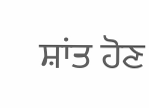ਸ਼ਾਂਤ ਹੋਣ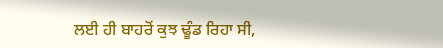ਲਈ ਹੀ ਬਾਹਰੋਂ ਕੁਝ ਢੂੰਡ ਰਿਹਾ ਸੀ,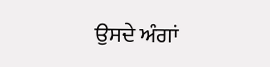ਉਸਦੇ ਅੰਗਾਂ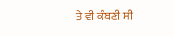ਤੇ ਵੀ ਕੰਬਣੀ ਸੀ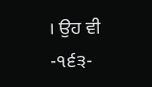। ਉਹ ਵੀ
-੧੬੩-